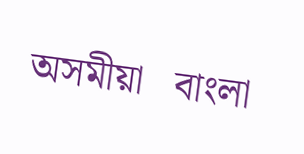অসমীয়া   বাংলা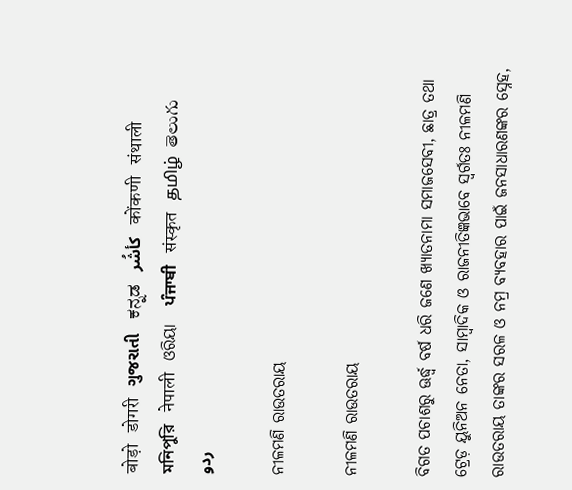बोड़ो   डोगरी   ગુજરાતી   ಕನ್ನಡ   كأشُر   कोंकणी   संथाली   মনিপুরি   नेपाली   ଓରିୟା   ਪੰਜਾਬੀ   संस्कृत   தமிழ்  తెలుగు   ردو

ନୀଳମଣି ରାଉତରାୟ

ନୀଳମଣି ରାଉତରାୟ

ବିଗତ ପଚାଶରୁ ଊର୍ଦ୍ଧ୍ଵ ବର୍ଷ ଧରି ଜଣେ ଖ୍ୟାତନାମା ସମାଜସେବୀ, ଛାତ୍ର ତଥା ଟ୍ରେଡ଼ ୟୁନିଅନ ନେତା, ସାମ୍ବାଦିକ ଓ ରାଜନୀତିଜ୍ଞଭାବେ ସ୍ଵର୍ଗତଃ ନୀଳମଣି ରାଉତରାୟ ତାଙ୍କର ସରଳ ଓ ନମ୍ର ବ୍ୟବହାର ପାଇଁ ଜନସାଧାରଣଙ୍କର ସ୍ନେହ,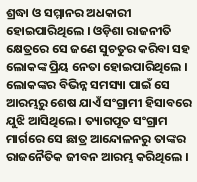ଶ୍ରଦ୍ଧା ଓ ସମ୍ମାନର ଅଧକାରୀ ହୋଇପାରିଥିଲେ । ଓଡ଼ିଶା ରାଜନୀତି କ୍ଷେତ୍ରରେ ସେ ଜଣେ ସୁଚତୁର କରିବା ସହ ଲୋକଙ୍କ ପ୍ରିୟ ନେତା ହୋଇପାରିଥିଲେ । ଲୋକଙ୍କର ବିଭିନ୍ନ ସମସ୍ୟା ପାଇଁ ସେ ଆରମ୍ଭରୁ ଶେଷ ଯାଏଁ ସଂଗ୍ରାମୀ ହିସାବରେ ଯୁଝି ଆସିଥିଲେ । ତ୍ୟାଗପୂତ ସଂଗ୍ରାମ ମାର୍ଗରେ ସେ ଛାତ୍ର ଆନ୍ଦୋଳନରୁ ତାଙ୍କର ରାଜନୈତିକ ଜୀବନ ଆରମ୍ଭ କରିଥିଲେ ।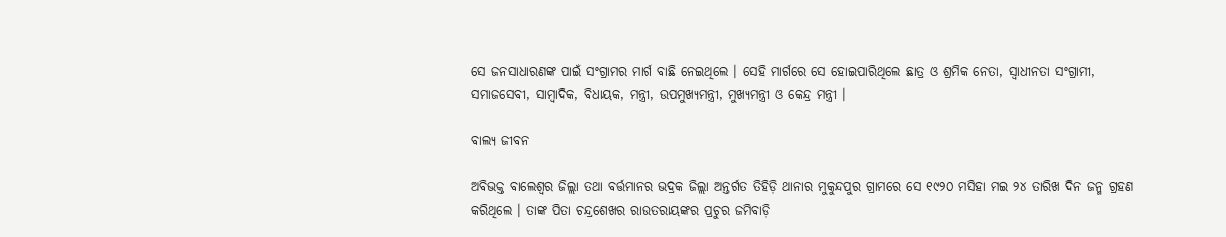ସେ ଜନସାଧାରଣଙ୍କ ପାଇଁ ସଂଗ୍ରାମର ମାର୍ଗ ବାଛି ନେଇଥିଲେ । ସେହି ମାର୍ଗରେ ସେ ହୋଇପାରିଥିଲେ ଛାତ୍ର ଓ ଶ୍ରମିକ ନେତା, ସ୍ଵାଧୀନତା ସଂଗ୍ରାମୀ, ସମାଜସେବୀ, ସାମ୍ବାଦିକ, ବିଧାୟକ, ମନ୍ତ୍ରୀ, ଉପମୁଖ୍ୟମନ୍ତ୍ରୀ, ମୁଖ୍ୟମନ୍ତ୍ରୀ ଓ କେନ୍ଦ୍ର ମନ୍ତ୍ରୀ ।

ବାଲ୍ୟ ଜୀବନ

ଅବିଭକ୍ତ ବାଲେଶ୍ଵର ଜିଲ୍ଲା ତଥା ବର୍ତ୍ତମାନର ଭଦ୍ରକ ଜିଲ୍ଲା ଅନ୍ତର୍ଗତ ତିହିଡ଼ି ଥାନାର ମୁକୁନ୍ଦପୁର ଗ୍ରାମରେ ସେ ୧୯୨୦ ମସିହା ମଇ ୨୪ ତାରିଖ ଦିନ ଜନ୍ମ ଗ୍ରହଣ କରିଥିଲେ । ତାଙ୍କ ପିତା ଚନ୍ଦ୍ରଶେଖର ରାଉତରାୟଙ୍କର ପ୍ରଚୁର ଜମିବାଡ଼ି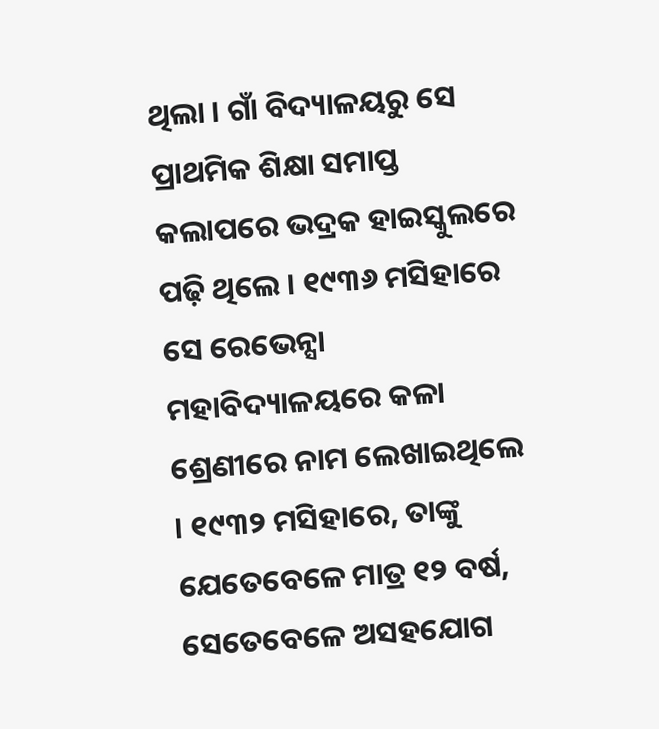ଥିଲା । ଗାଁ ବିଦ୍ୟାଳୟରୁ ସେ ପ୍ରାଥମିକ ଶିକ୍ଷା ସମାପ୍ତ କଲାପରେ ଭଦ୍ରକ ହାଇସ୍କୁଲରେ ପଢ଼ି ଥିଲେ । ୧୯୩୬ ମସିହାରେ ସେ ରେଭେନ୍ସା ମହାବିଦ୍ୟାଳୟରେ କଳା ଶ୍ରେଣୀରେ ନାମ ଲେଖାଇଥିଲେ । ୧୯୩୨ ମସିହାରେ, ତାଙ୍କୁ ଯେତେବେଳେ ମାତ୍ର ୧୨ ବର୍ଷ, ସେତେବେଳେ ଅସହଯୋଗ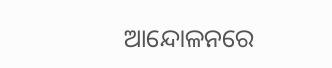ଆନ୍ଦୋଳନରେ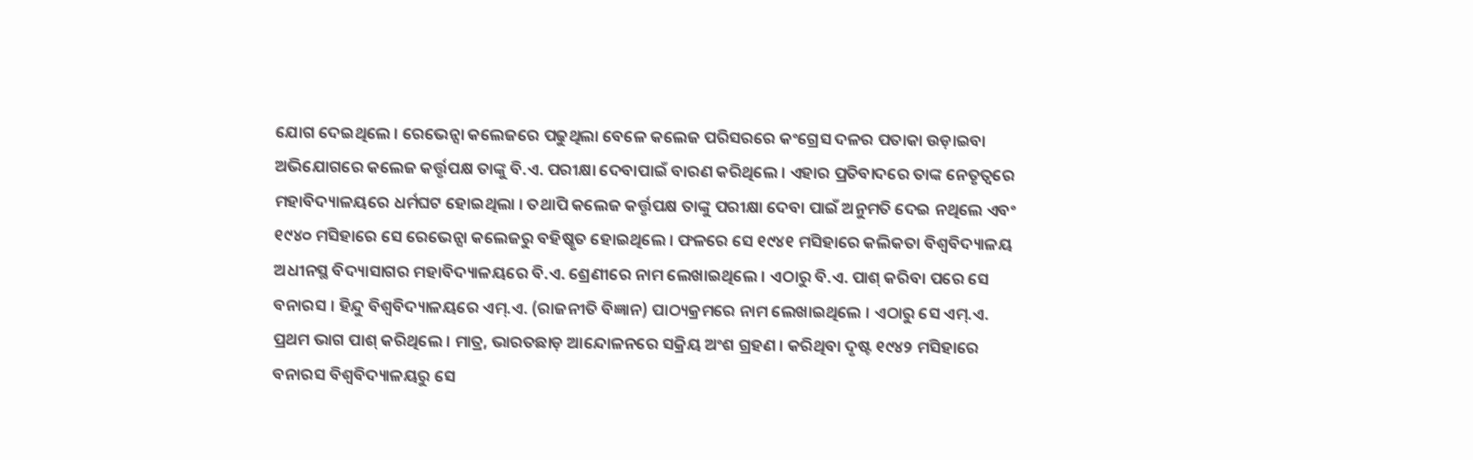ଯୋଗ ଦେଇଥିଲେ । ରେଭେନ୍ସା କଲେଜରେ ପଢୁଥିଲା ବେଳେ କଲେଜ ପରିସରରେ କଂଗ୍ରେସ ଦଳର ପତାକା ଉଡ଼ାଇବା ଅଭିଯୋଗରେ କଲେଜ କର୍ତ୍ତୃପକ୍ଷ ତାଙ୍କୁ ବି.ଏ. ପରୀକ୍ଷା ଦେବାପାଇଁ ବାରଣ କରିଥିଲେ । ଏହାର ପ୍ରତିବାଦରେ ତାଙ୍କ ନେତୃତ୍ଵରେ ମହାବିଦ୍ୟାଳୟରେ ଧର୍ମଘଟ ହୋଇଥିଲା । ତଥାପି କଲେଜ କର୍ତ୍ତୃପକ୍ଷ ତାଙ୍କୁ ପରୀକ୍ଷା ଦେବା ପାଇଁ ଅନୁମତି ଦେଇ ନଥିଲେ ଏବଂ ୧୯୪୦ ମସିହାରେ ସେ ରେଭେନ୍ସା କଲେଜରୁ ବହିଷ୍କୃତ ହୋଇଥିଲେ । ଫଳରେ ସେ ୧୯୪୧ ମସିହାରେ କଲିକତା ବିଶ୍ୱବିଦ୍ୟାଳୟ ଅଧୀନସ୍ଥ ବିଦ୍ୟାସାଗର ମହାବିଦ୍ୟାଳୟରେ ବି.ଏ. ଶ୍ରେଣୀରେ ନାମ ଲେଖାଇଥିଲେ । ଏଠାରୁ ବି.ଏ. ପାଶ୍ କରିବା ପରେ ସେ ବନାରସ । ହିନ୍ଦୁ ବିଶ୍ୱବିଦ୍ୟାଳୟରେ ଏମ୍.ଏ. (ରାଜନୀତି ବିଜ୍ଞାନ) ପାଠ୍ୟକ୍ରମରେ ନାମ ଲେଖାଇଥିଲେ । ଏଠାରୁ ସେ ଏମ୍.ଏ. ପ୍ରଥମ ଭାଗ ପାଶ୍ କରିଥିଲେ । ମାତ୍ର, ଭାରତଛାଡ଼ ଆନ୍ଦୋଳନରେ ସକ୍ରିୟ ଅଂଶ ଗ୍ରହଣ । କରିଥିବା ଦୃଷ୍ଟ ୧୯୪୨ ମସିହାରେ ବନାରସ ବିଶ୍ୱବିଦ୍ୟାଳୟରୁ ସେ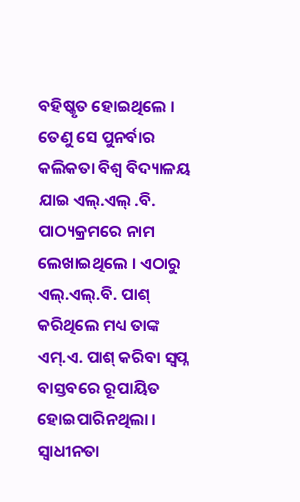ବହିଷ୍କୃତ ହୋଇଥିଲେ । ତେଣୁ ସେ ପୁନର୍ବାର କଲିକତା ବିଶ୍ଵ ବିଦ୍ୟାଳୟ ଯାଇ ଏଲ୍.ଏଲ୍ .ବି. ପାଠ୍ୟକ୍ରମରେ ନାମ ଲେଖାଇଥିଲେ । ଏଠାରୁ ଏଲ୍.ଏଲ୍.ବି. ପାଶ୍ କରିଥିଲେ ମଧ୍ୟ ତାଙ୍କ ଏମ୍.ଏ. ପାଶ୍ କରିବା ସ୍ଵପ୍ନ ବାସ୍ତବରେ ରୂପାୟିତ ହୋଇପାରିନଥିଲା । ସ୍ଵାଧୀନତା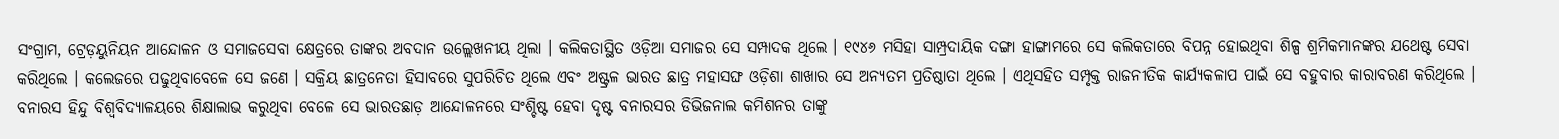ସଂଗ୍ରାମ, ଟ୍ରେଡ଼ୟୁନିୟନ ଆନ୍ଦୋଳନ ଓ ସମାଜସେବା କ୍ଷେତ୍ରରେ ତାଙ୍କର ଅବଦାନ ଉଲ୍ଲେଖନୀୟ ଥିଲା । କଲିକତାସ୍ଥିତ ଓଡ଼ିଆ ସମାଜର ସେ ସମ୍ପାଦକ ଥିଲେ । ୧୯୪୬ ମସିହା ସାମ୍ପ୍ରଦାୟିକ ଦଙ୍ଗା ହାଙ୍ଗାମରେ ସେ କଲିକତାରେ ବିପନ୍ନ ହୋଇଥିବା ଶିଳ୍ପ ଶ୍ରମିକମାନଙ୍କର ଯଥେଷ୍ଟ ସେବା କରିଥିଲେ । କଲେଜରେ ପଢୁଥିବାବେଳେ ସେ ଜଣେ । ସକ୍ରିୟ ଛାତ୍ରନେତା ହିସାବରେ ସୁପରିଚିତ ଥିଲେ ଏବଂ ଅଷ୍ଟ୍ରଳ ଭାରତ ଛାତ୍ର ମହାସଙ୍ଘ ଓଡ଼ିଶା ଶାଖାର ସେ ଅନ୍ୟତମ ପ୍ରତିଷ୍ଠାତା ଥିଲେ । ଏଥିସହିତ ସମ୍ପୃକ୍ତ ରାଜନୀତିକ କାର୍ଯ୍ୟକଳାପ ପାଇଁ ସେ ବହୁବାର କାରାବରଣ କରିଥିଲେ । ବନାରସ ହିନ୍ଦୁ ବିଶ୍ଵବିଦ୍ୟାଳୟରେ ଶିକ୍ଷାଲାଭ କରୁଥିବା ବେଳେ ସେ ଭାରତଛାଡ଼ ଆନ୍ଦୋଳନରେ ସଂଶ୍ଚିଷ୍ଟ ହେବା ଦୃଷ୍ଟ ବନାରସର ଡିଭିଜନାଲ କମିଶନର ତାଙ୍କୁ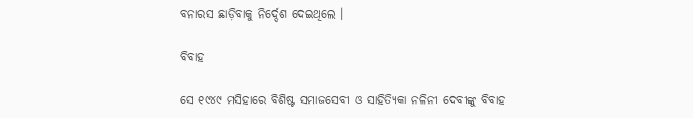ବନାରସ ଛାଡ଼ିବାକୁ ନିର୍ଦ୍ଦେଶ ଦେଇଥିଲେ ।

ବିବାହ

ସେ ୧୯୪୯ ମସିହାରେ ବିଶିଷ୍ଟ ସମାଜସେବୀ ଓ ସାହିତ୍ୟିକା ନଳିନୀ ଦେବୀଙ୍କୁ ବିବାହ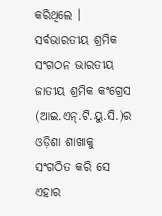କରିଥିଲେ । ସର୍ବଭାରତୀୟ ଶ୍ରମିକ ସଂଗଠନ ଭାରତୀୟ ଜାତୀୟ ଶ୍ରମିକ କଂଗ୍ରେସ (ଆଇ.ଏନ୍.ଟି.ୟୁ.ସି.)ର ଓଡ଼ିଶା ଶାଖାକୁ ସଂଗଠିତ କରି ସେ ଏହାର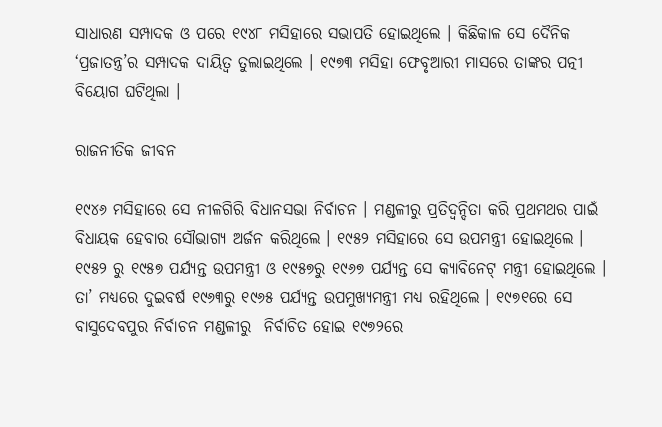ସାଧାରଣ ସମ୍ପାଦକ ଓ ପରେ ୧୯୪୮ ମସିହାରେ ସଭାପତି ହୋଇଥିଲେ । କିଛିକାଳ ସେ ଦୈନିକ ‘ପ୍ରଜାତନ୍ତ୍ର’ର ସମ୍ପାଦକ ଦାୟିତ୍ଵ ତୁଲାଇଥିଲେ । ୧୯୭୩ ମସିହା ଫେବୃଆରୀ ମାସରେ ତାଙ୍କର ପତ୍ନୀ ବିୟୋଗ ଘଟିଥିଲା ।

ରାଜନୀତିକ ଜୀବନ

୧୯୪୬ ମସିହାରେ ସେ ନୀଳଗିରି ବିଧାନସଭା ନିର୍ବାଚନ । ମଣ୍ଡଳୀରୁ ପ୍ରତିଦ୍ଵନ୍ଦିତା କରି ପ୍ରଥମଥର ପାଇଁ ବିଧାୟକ ହେବାର ସୌଭାଗ୍ୟ ଅର୍ଜନ କରିଥିଲେ । ୧୯୫୨ ମସିହାରେ ସେ ଉପମନ୍ତ୍ରୀ ହୋଇଥିଲେ । ୧୯୫୨ ରୁ ୧୯୫୭ ପର୍ଯ୍ୟନ୍ତ ଉପମନ୍ତ୍ରୀ ଓ ୧୯୫୭ରୁ ୧୯୬୭ ପର୍ଯ୍ୟନ୍ତ ସେ କ୍ୟାବିନେଟ୍ ମନ୍ତ୍ରୀ ହୋଇଥିଲେ । ତା’ ମଧ୍ୟରେ ଦୁଇବର୍ଷ ୧୯୬୩ରୁ ୧୯୬୫ ପର୍ଯ୍ୟନ୍ତ ଉପମୁଖ୍ୟମନ୍ତ୍ରୀ ମଧ୍ୟ ରହିଥିଲେ । ୧୯୭୧ରେ ସେ ବାସୁଦେବପୁର ନିର୍ବାଚନ ମଣ୍ଡଳୀରୁ  ନିର୍ବାଚିତ ହୋଇ ୧୯୭୨ରେ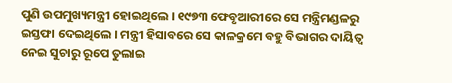ପୁଣି ଉପମୁଖ୍ୟମନ୍ତ୍ରୀ ହୋଇଥିଲେ । ୧୯୭୩ ଫେବୃଆରୀରେ ସେ ମନ୍ତ୍ରିମଣ୍ଡଳରୁ ଇସ୍ତଫା ଦେଇଥିଲେ । ମନ୍ତ୍ରୀ ହିସାବରେ ସେ କାଳକ୍ରମେ ବହୁ ବିଭାଗର ଦାୟିତ୍ଵ ନେଇ ସୁଚାରୁ ରୂପେ ତୁଲାଇ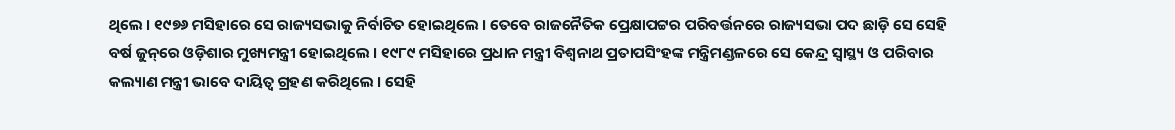ଥିଲେ । ୧୯୭୬ ମସିହାରେ ସେ ରାଜ୍ୟସଭାକୁ ନିର୍ବାଚିତ ହୋଇଥିଲେ । ତେବେ ରାଜନୈତିକ ପ୍ରେକ୍ଷାପଟ୍ଟର ପରିବର୍ତ୍ତନରେ ରାଜ୍ୟସଭା ପଦ ଛାଡ଼ି ସେ ସେହି ବର୍ଷ ଜୁନ୍‌ରେ ଓଡ଼ିଶାର ମୁଖ୍ୟମନ୍ତ୍ରୀ ହୋଇଥିଲେ । ୧୯୮୯ ମସିହାରେ ପ୍ରଧାନ ମନ୍ତ୍ରୀ ବିଶ୍ଵନାଥ ପ୍ରତାପସିଂହଙ୍କ ମନ୍ତ୍ରିମଣ୍ଡଳରେ ସେ କେନ୍ଦ୍ର ସ୍ଵାସ୍ଥ୍ୟ ଓ ପରିବାର କଲ୍ୟାଣ ମନ୍ତ୍ରୀ ଭାବେ ଦାୟିତ୍ଵ ଗ୍ରହଣ କରିଥିଲେ । ସେହି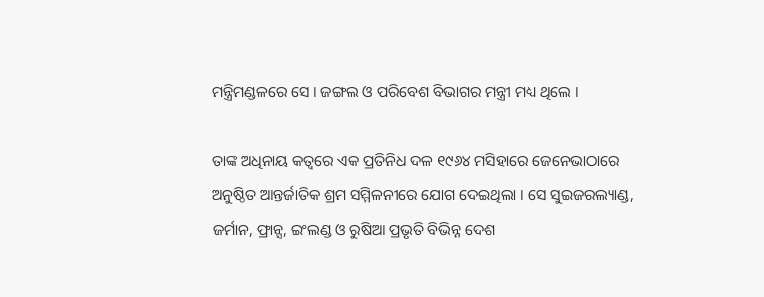ମନ୍ତ୍ରିମଣ୍ଡଳରେ ସେ । ଜଙ୍ଗଲ ଓ ପରିବେଶ ବିଭାଗର ମନ୍ତ୍ରୀ ମଧ୍ୟ ଥିଲେ ।

ତାଙ୍କ ଅଧିନାୟ କତ୍ଵରେ ଏକ ପ୍ରତିନିଧ ଦଳ ୧୯୬୪ ମସିହାରେ ଜେନେଭାଠାରେ ଅନୁଷ୍ଠିତ ଆନ୍ତର୍ଜାତିକ ଶ୍ରମ ସମ୍ମିଳନୀରେ ଯୋଗ ଦେଇଥିଲା । ସେ ସୁଇଜରଲ୍ୟାଣ୍ଡ, ଜର୍ମାନ, ଫ୍ରାନ୍ସ, ଇଂଲଣ୍ଡ ଓ ରୁଷିଆ ପ୍ରଭୃତି ବିଭିନ୍ନ ଦେଶ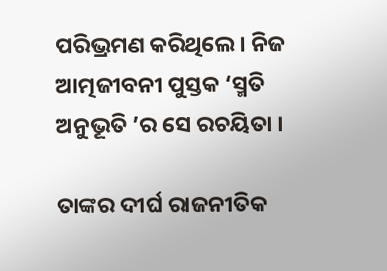ପରିଭ୍ରମଣ କରିଥିଲେ । ନିଜ ଆତ୍ମଜୀବନୀ ପୁସ୍ତକ ‘ସ୍ମତି ଅନୁଭୂତି ’ର ସେ ରଚୟିତା ।

ତାଙ୍କର ଦୀର୍ଘ ରାଜନୀତିକ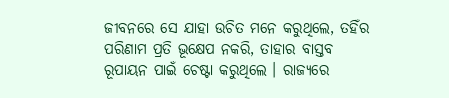ଜୀବନରେ ସେ ଯାହା ଉଚିତ ମନେ କରୁଥିଲେ, ତହିଁର ପରିଣାମ ପ୍ରତି ଭୂକ୍ଷେପ ନକରି, ତାହାର ବାସ୍ତବ ରୂପାୟନ ପାଇଁ ଚେଷ୍ଟା କରୁଥିଲେ । ରାଜ୍ୟରେ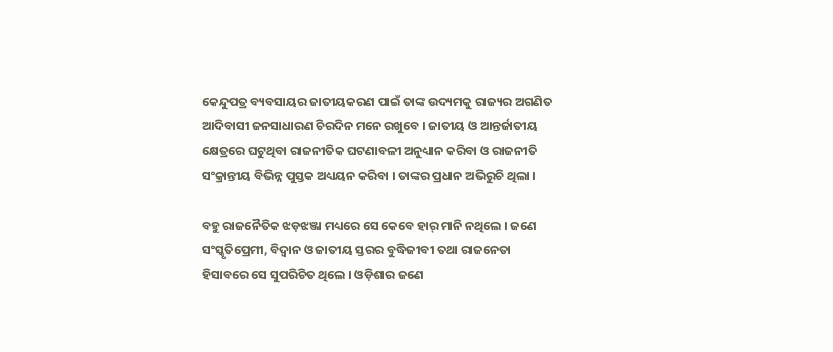କେନ୍ଦୁପତ୍ର ବ୍ୟବସାୟର ଜାତୀୟକରଣ ପାଇଁ ତାଙ୍କ ଉଦ୍ୟମକୁ ରାଜ୍ୟର ଅଗଣିତ ଆଦିବାସୀ ଜନସାଧାରଣ ଚିରଦିନ ମନେ ରଖୁବେ । ଜାତୀୟ ଓ ଆନ୍ତର୍ଜାତୀୟ କ୍ଷେତ୍ରରେ ଘଟୁଥିବା ରାଜନୀତିକ ଘଟଣାବଳୀ ଅନୁଧ୍ୟାନ କରିବା ଓ ରାଜନୀତି ସଂକ୍ରାନ୍ତୀୟ ବିଭିନ୍ନ ପୁସ୍ତକ ଅଧ୍ୟୟନ କରିବା । ତାଙ୍କର ପ୍ରଧାନ ଅଭିରୁଚି ଥିଲା ।

ବହୁ ରାଜନୈତିକ ଝଡ଼ଝଞ୍ଜା ମଧ୍ୟରେ ସେ କେବେ ହାର୍ ମାନି ନଥିଲେ । ଜଣେ ସଂସ୍କୃତିପ୍ରେମୀ, ବିଦ୍ଵାନ ଓ ଜାତୀୟ ସ୍ତରର ବୁଦ୍ଧିଜୀବୀ ତଥା ରାଜନେତା ହିସାବରେ ସେ ସୁପରିଚିତ ଥିଲେ । ଓଡ଼ିଶାର ଜଣେ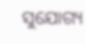ସୁଯୋଗ୍ୟ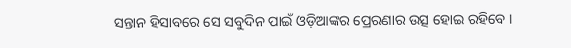ସନ୍ତାନ ହିସାବରେ ସେ ସବୁଦିନ ପାଇଁ ଓଡ଼ିଆଙ୍କର ପ୍ରେରଣାର ଉତ୍ସ ହୋଇ ରହିବେ ।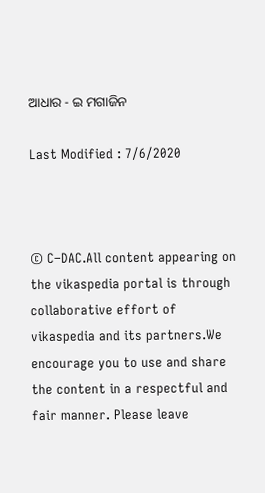ଆଧାର - ଇ ମଗାଜିନ

Last Modified : 7/6/2020



© C–DAC.All content appearing on the vikaspedia portal is through collaborative effort of vikaspedia and its partners.We encourage you to use and share the content in a respectful and fair manner. Please leave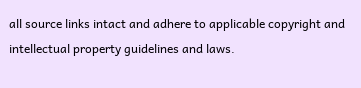all source links intact and adhere to applicable copyright and intellectual property guidelines and laws.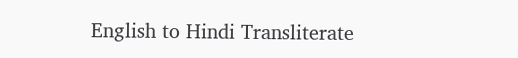English to Hindi Transliterate